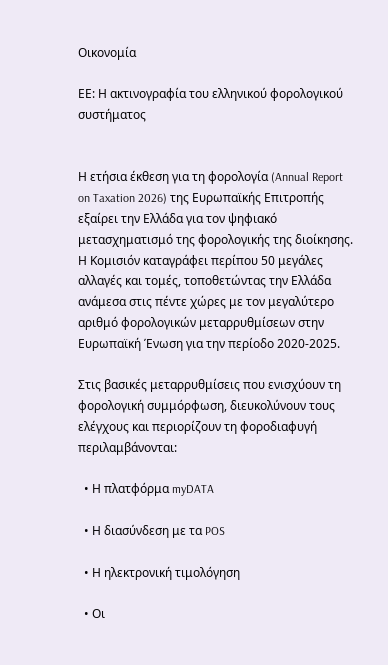Οικονομία

ΕΕ: Η ακτινογραφία του ελληνικού φορολογικού συστήματος


Η ετήσια έκθεση για τη φορολογία (Annual Report on Taxation 2026) της Ευρωπαϊκής Επιτροπής εξαίρει την Ελλάδα για τον ψηφιακό μετασχηματισμό της φορολογικής της διοίκησης. Η Κομισιόν καταγράφει περίπου 50 μεγάλες αλλαγές και τομές, τοποθετώντας την Ελλάδα ανάμεσα στις πέντε χώρες με τον μεγαλύτερο αριθμό φορολογικών μεταρρυθμίσεων στην Ευρωπαϊκή Ένωση για την περίοδο 2020-2025.

Στις βασικές μεταρρυθμίσεις που ενισχύουν τη φορολογική συμμόρφωση, διευκολύνουν τους ελέγχους και περιορίζουν τη φοροδιαφυγή περιλαμβάνονται:

  • Η πλατφόρμα myDATA

  • Η διασύνδεση με τα POS

  • Η ηλεκτρονική τιμολόγηση

  • Οι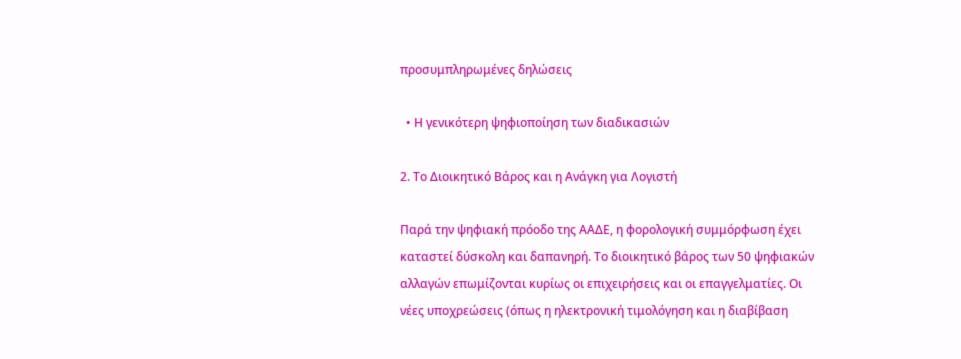προσυμπληρωμένες δηλώσεις

  • Η γενικότερη ψηφιοποίηση των διαδικασιών

2. Το Διοικητικό Βάρος και η Ανάγκη για Λογιστή

Παρά την ψηφιακή πρόοδο της ΑΑΔΕ, η φορολογική συμμόρφωση έχει καταστεί δύσκολη και δαπανηρή. Το διοικητικό βάρος των 50 ψηφιακών αλλαγών επωμίζονται κυρίως οι επιχειρήσεις και οι επαγγελματίες. Οι νέες υποχρεώσεις (όπως η ηλεκτρονική τιμολόγηση και η διαβίβαση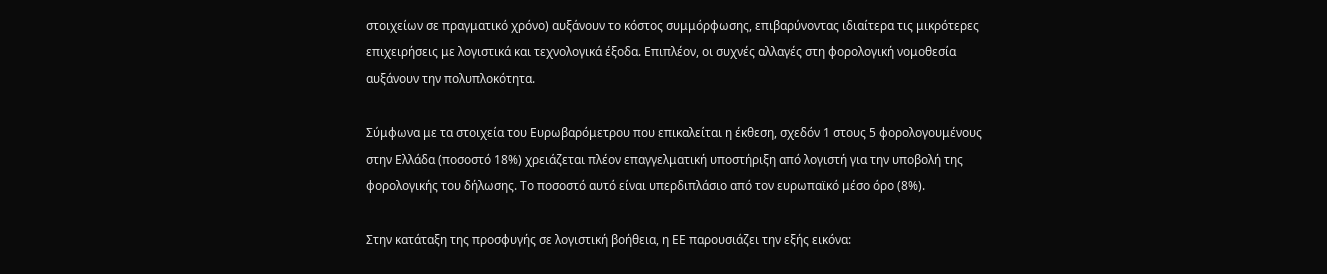στοιχείων σε πραγματικό χρόνο) αυξάνουν το κόστος συμμόρφωσης, επιβαρύνοντας ιδιαίτερα τις μικρότερες επιχειρήσεις με λογιστικά και τεχνολογικά έξοδα. Επιπλέον, οι συχνές αλλαγές στη φορολογική νομοθεσία αυξάνουν την πολυπλοκότητα.

Σύμφωνα με τα στοιχεία του Ευρωβαρόμετρου που επικαλείται η έκθεση, σχεδόν 1 στους 5 φορολογουμένους στην Ελλάδα (ποσοστό 18%) χρειάζεται πλέον επαγγελματική υποστήριξη από λογιστή για την υποβολή της φορολογικής του δήλωσης. Το ποσοστό αυτό είναι υπερδιπλάσιο από τον ευρωπαϊκό μέσο όρο (8%).

Στην κατάταξη της προσφυγής σε λογιστική βοήθεια, η ΕΕ παρουσιάζει την εξής εικόνα: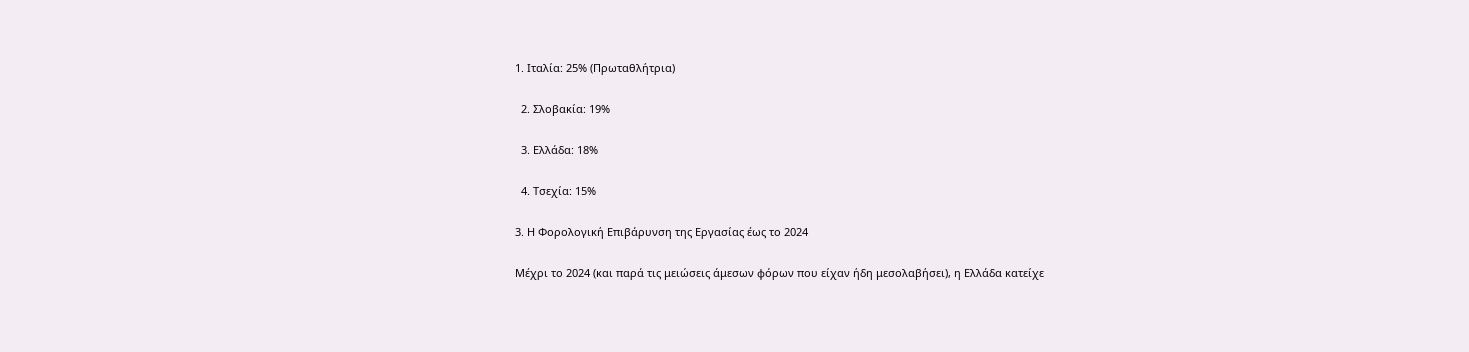1. Ιταλία: 25% (Πρωταθλήτρια)

  2. Σλοβακία: 19%

  3. Ελλάδα: 18%

  4. Τσεχία: 15%

3. Η Φορολογική Επιβάρυνση της Εργασίας έως το 2024

Μέχρι το 2024 (και παρά τις μειώσεις άμεσων φόρων που είχαν ήδη μεσολαβήσει), η Ελλάδα κατείχε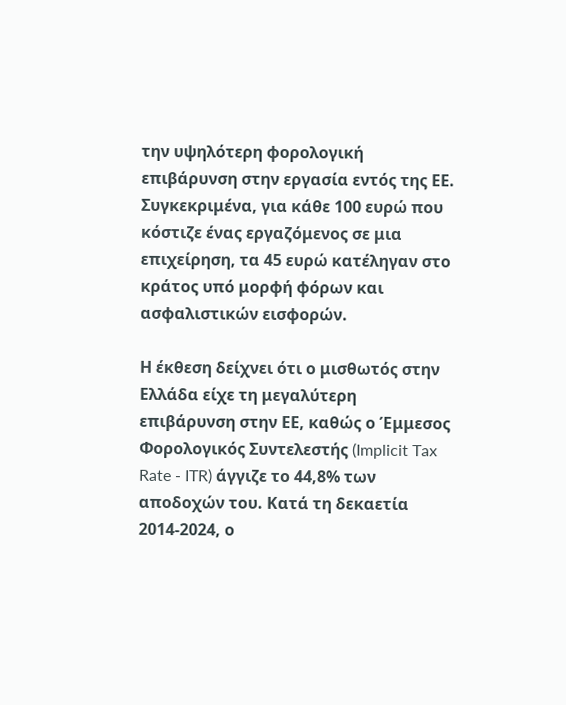την υψηλότερη φορολογική επιβάρυνση στην εργασία εντός της ΕΕ. Συγκεκριμένα, για κάθε 100 ευρώ που κόστιζε ένας εργαζόμενος σε μια επιχείρηση, τα 45 ευρώ κατέληγαν στο κράτος υπό μορφή φόρων και ασφαλιστικών εισφορών.

Η έκθεση δείχνει ότι ο μισθωτός στην Ελλάδα είχε τη μεγαλύτερη επιβάρυνση στην ΕΕ, καθώς ο Έμμεσος Φορολογικός Συντελεστής (Implicit Tax Rate - ITR) άγγιζε το 44,8% των αποδοχών του. Κατά τη δεκαετία 2014-2024, ο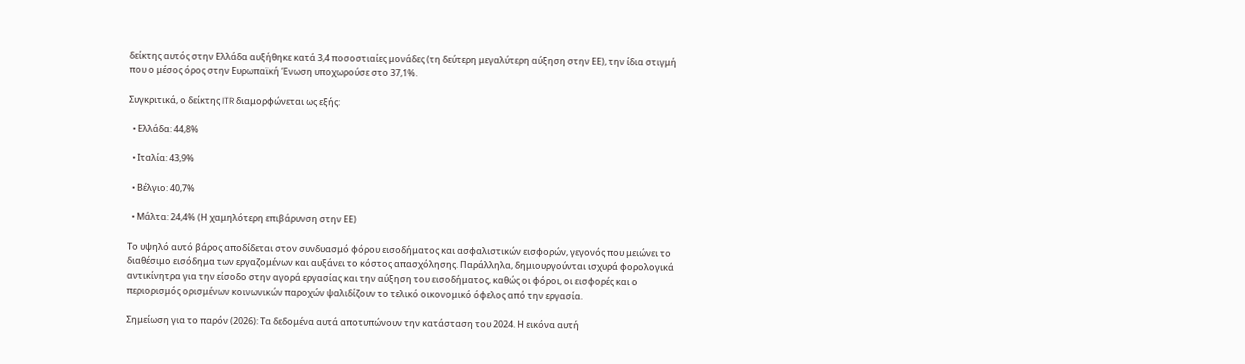δείκτης αυτός στην Ελλάδα αυξήθηκε κατά 3,4 ποσοστιαίες μονάδες (τη δεύτερη μεγαλύτερη αύξηση στην ΕΕ), την ίδια στιγμή που ο μέσος όρος στην Ευρωπαϊκή Ένωση υποχωρούσε στο 37,1%.

Συγκριτικά, ο δείκτης ITR διαμορφώνεται ως εξής:

  • Ελλάδα: 44,8%

  • Ιταλία: 43,9%

  • Βέλγιο: 40,7%

  • Μάλτα: 24,4% (Η χαμηλότερη επιβάρυνση στην ΕΕ)

Το υψηλό αυτό βάρος αποδίδεται στον συνδυασμό φόρου εισοδήματος και ασφαλιστικών εισφορών, γεγονός που μειώνει το διαθέσιμο εισόδημα των εργαζομένων και αυξάνει το κόστος απασχόλησης. Παράλληλα, δημιουργούνται ισχυρά φορολογικά αντικίνητρα για την είσοδο στην αγορά εργασίας και την αύξηση του εισοδήματος, καθώς οι φόροι, οι εισφορές και ο περιορισμός ορισμένων κοινωνικών παροχών ψαλιδίζουν το τελικό οικονομικό όφελος από την εργασία.

Σημείωση για το παρόν (2026): Τα δεδομένα αυτά αποτυπώνουν την κατάσταση του 2024. Η εικόνα αυτή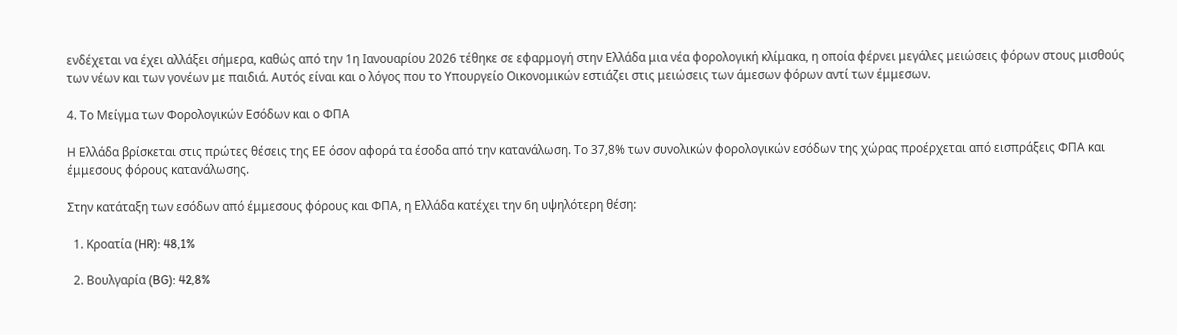ενδέχεται να έχει αλλάξει σήμερα, καθώς από την 1η Ιανουαρίου 2026 τέθηκε σε εφαρμογή στην Ελλάδα μια νέα φορολογική κλίμακα, η οποία φέρνει μεγάλες μειώσεις φόρων στους μισθούς των νέων και των γονέων με παιδιά. Αυτός είναι και ο λόγος που το Υπουργείο Οικονομικών εστιάζει στις μειώσεις των άμεσων φόρων αντί των έμμεσων.

4. Το Μείγμα των Φορολογικών Εσόδων και ο ΦΠΑ

Η Ελλάδα βρίσκεται στις πρώτες θέσεις της ΕΕ όσον αφορά τα έσοδα από την κατανάλωση. Το 37,8% των συνολικών φορολογικών εσόδων της χώρας προέρχεται από εισπράξεις ΦΠΑ και έμμεσους φόρους κατανάλωσης.

Στην κατάταξη των εσόδων από έμμεσους φόρους και ΦΠΑ, η Ελλάδα κατέχει την 6η υψηλότερη θέση:

  1. Κροατία (HR): 48,1%

  2. Βουλγαρία (BG): 42,8%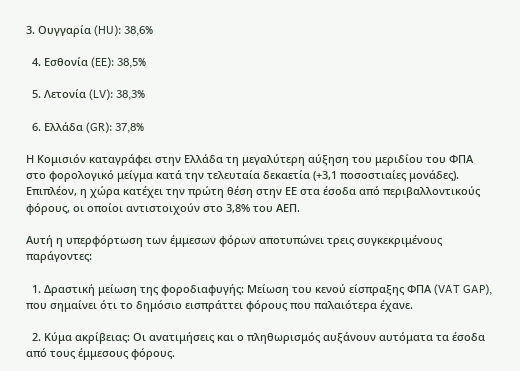3. Ουγγαρία (HU): 38,6%

  4. Εσθονία (EE): 38,5%

  5. Λετονία (LV): 38,3%

  6. Ελλάδα (GR): 37,8%

Η Κομισιόν καταγράφει στην Ελλάδα τη μεγαλύτερη αύξηση του μεριδίου του ΦΠΑ στο φορολογικό μείγμα κατά την τελευταία δεκαετία (+3,1 ποσοστιαίες μονάδες). Επιπλέον, η χώρα κατέχει την πρώτη θέση στην ΕΕ στα έσοδα από περιβαλλοντικούς φόρους, οι οποίοι αντιστοιχούν στο 3,8% του ΑΕΠ.

Αυτή η υπερφόρτωση των έμμεσων φόρων αποτυπώνει τρεις συγκεκριμένους παράγοντες:

  1. Δραστική μείωση της φοροδιαφυγής: Μείωση του κενού είσπραξης ΦΠΑ (VAT GAP), που σημαίνει ότι το δημόσιο εισπράττει φόρους που παλαιότερα έχανε.

  2. Κύμα ακρίβειας: Οι ανατιμήσεις και ο πληθωρισμός αυξάνουν αυτόματα τα έσοδα από τους έμμεσους φόρους.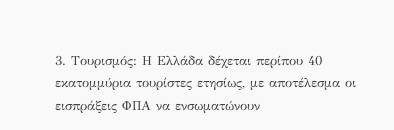3. Τουρισμός: Η Ελλάδα δέχεται περίπου 40 εκατομμύρια τουρίστες ετησίως, με αποτέλεσμα οι εισπράξεις ΦΠΑ να ενσωματώνουν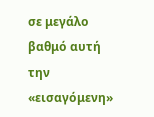σε μεγάλο βαθμό αυτή την «εισαγόμενη»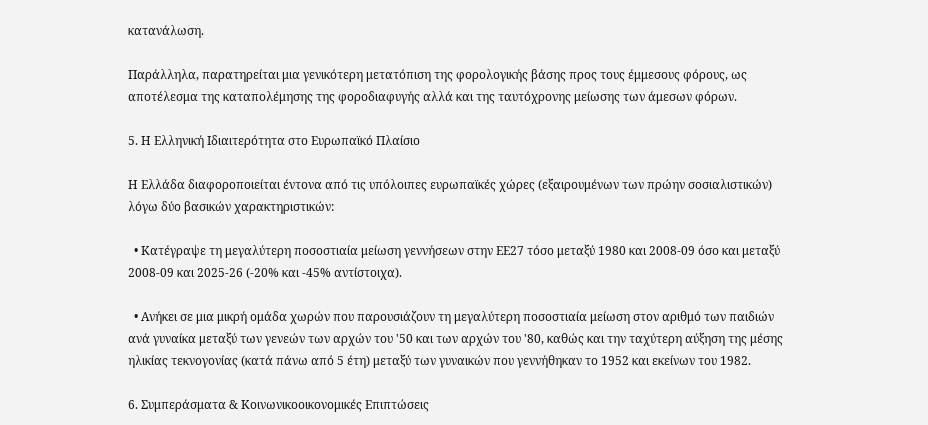κατανάλωση.

Παράλληλα, παρατηρείται μια γενικότερη μετατόπιση της φορολογικής βάσης προς τους έμμεσους φόρους, ως αποτέλεσμα της καταπολέμησης της φοροδιαφυγής αλλά και της ταυτόχρονης μείωσης των άμεσων φόρων.

5. Η Ελληνική Ιδιαιτερότητα στο Ευρωπαϊκό Πλαίσιο

Η Ελλάδα διαφοροποιείται έντονα από τις υπόλοιπες ευρωπαϊκές χώρες (εξαιρουμένων των πρώην σοσιαλιστικών) λόγω δύο βασικών χαρακτηριστικών:

  • Κατέγραψε τη μεγαλύτερη ποσοστιαία μείωση γεννήσεων στην ΕΕ27 τόσο μεταξύ 1980 και 2008-09 όσο και μεταξύ 2008-09 και 2025-26 (-20% και -45% αντίστοιχα).

  • Ανήκει σε μια μικρή ομάδα χωρών που παρουσιάζουν τη μεγαλύτερη ποσοστιαία μείωση στον αριθμό των παιδιών ανά γυναίκα μεταξύ των γενεών των αρχών του '50 και των αρχών του '80, καθώς και την ταχύτερη αύξηση της μέσης ηλικίας τεκνογονίας (κατά πάνω από 5 έτη) μεταξύ των γυναικών που γεννήθηκαν το 1952 και εκείνων του 1982.

6. Συμπεράσματα & Κοινωνικοοικονομικές Επιπτώσεις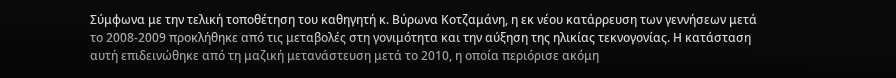Σύμφωνα με την τελική τοποθέτηση του καθηγητή κ. Βύρωνα Κοτζαμάνη, η εκ νέου κατάρρευση των γεννήσεων μετά το 2008-2009 προκλήθηκε από τις μεταβολές στη γονιμότητα και την αύξηση της ηλικίας τεκνογονίας. Η κατάσταση αυτή επιδεινώθηκε από τη μαζική μετανάστευση μετά το 2010, η οποία περιόρισε ακόμη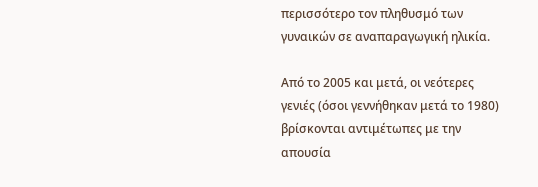περισσότερο τον πληθυσμό των γυναικών σε αναπαραγωγική ηλικία.

Από το 2005 και μετά, οι νεότερες γενιές (όσοι γεννήθηκαν μετά το 1980) βρίσκονται αντιμέτωπες με την απουσία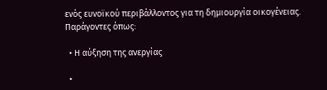ενός ευνοϊκού περιβάλλοντος για τη δημιουργία οικογένειας. Παράγοντες όπως:

  • Η αύξηση της ανεργίας

  •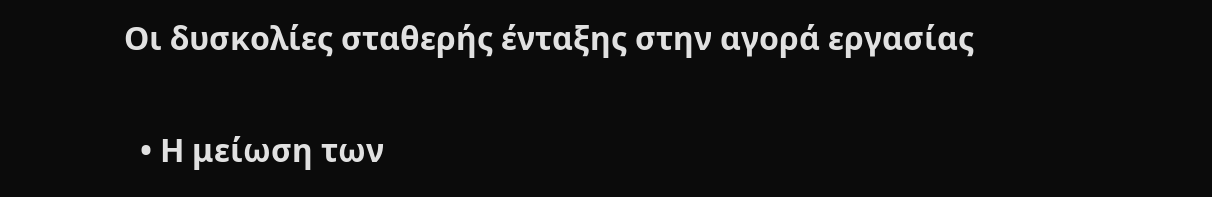Οι δυσκολίες σταθερής ένταξης στην αγορά εργασίας

  • Η μείωση των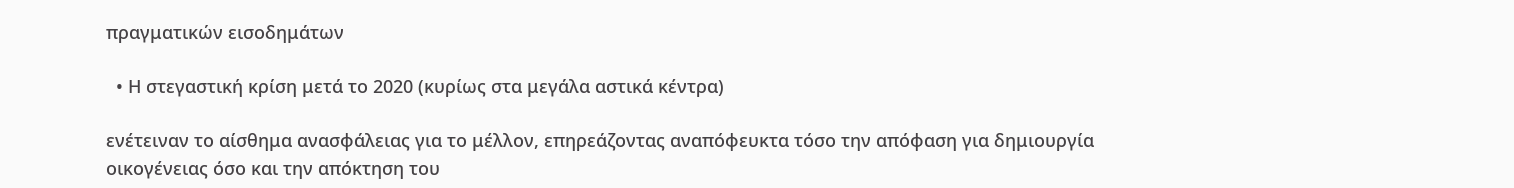πραγματικών εισοδημάτων

  • Η στεγαστική κρίση μετά το 2020 (κυρίως στα μεγάλα αστικά κέντρα)

ενέτειναν το αίσθημα ανασφάλειας για το μέλλον, επηρεάζοντας αναπόφευκτα τόσο την απόφαση για δημιουργία οικογένειας όσο και την απόκτηση του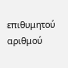επιθυμητού αριθμού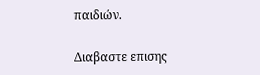παιδιών.

Διαβαστε επισης